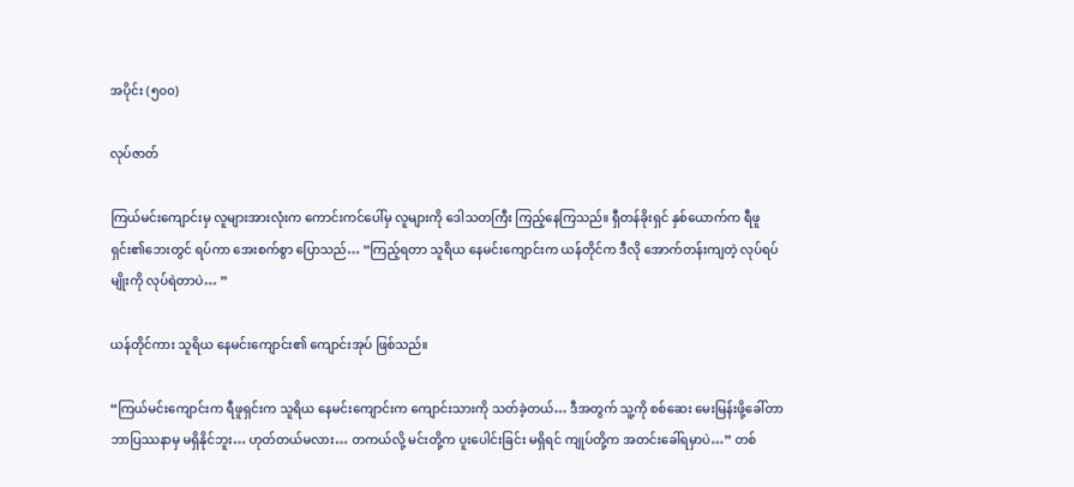အပိုင်း (၅၀၀)

လုပ်ဇာတ်

ကြယ်မင်းကျောင်းမှ လူများအားလုံးက ကောင်းကင်ပေါ်မှ လူများကို ဒေါသတကြီး ကြည့်နေကြသည်။ ရှီတန်ခိုးရှင် နှစ်ယောက်က ရီဖူရှင်း၏ဘေးတွင် ရပ်ကာ အေးစက်စွာ ပြောသည်… “ကြည့်ရတာ သူရိယ နေမင်းကျောင်းက ယန်တိုင်က ဒီလို အောက်တန်းကျတဲ့ လုပ်ရပ်မျိုးကို လုပ်ရဲတာပဲ… ”

ယန်တိုင်ကား သူရိယ နေမင်းကျောင်း၏ ကျောင်းအုပ် ဖြစ်သည်။

“ကြယ်မင်းကျောင်းက ရီဖူရှင်းက သူရိယ နေမင်းကျောင်းက ကျောင်းသားကို သတ်ခဲ့တယ်… ဒီအတွက် သူ့ကို စစ်ဆေး မေးမြန်းဖို့ခေါ်တာ ဘာပြဿနာမှ မရှိနိုင်ဘူး… ဟုတ်တယ်မလား… တကယ်လို့ မင်းတို့က ပူးပေါင်းခြင်း မရှိရင် ကျုပ်တို့က အတင်းခေါ်ရမှာပဲ…” တစ်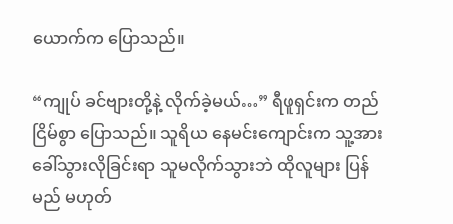ယောက်က ပြောသည်။

“ကျုပ် ခင်ဗျားတို့နဲ့ လိုက်ခဲ့မယ်…” ရီဖူရှင်းက တည်ငြိမ်စွာ ပြောသည်။ သူရိယ နေမင်းကျောင်းက သူ့အား ခေါ်သွားလိုခြင်းရာ သူမလိုက်သွားဘဲ ထိုလူများ ပြန်မည် မဟုတ်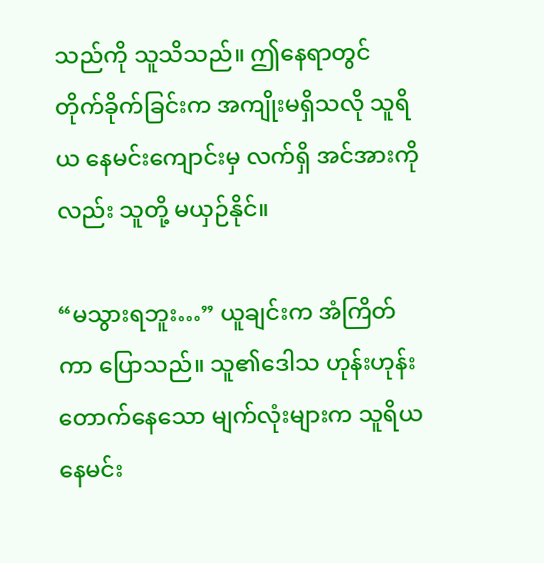သည်ကို သူသိသည်။ ဤနေရာတွင် တိုက်ခိုက်ခြင်းက အကျိုးမရှိသလို သူရိယ နေမင်းကျောင်းမှ လက်ရှိ အင်အားကိုလည်း သူတို့ မယှဉ်နိုင်။

“မသွားရဘူး…” ယူချင်းက အံကြိတ်ကာ ပြောသည်။ သူ၏ဒေါသ ဟုန်းဟုန်း တောက်နေသော မျက်လုံးများက သူရိယနေမင်း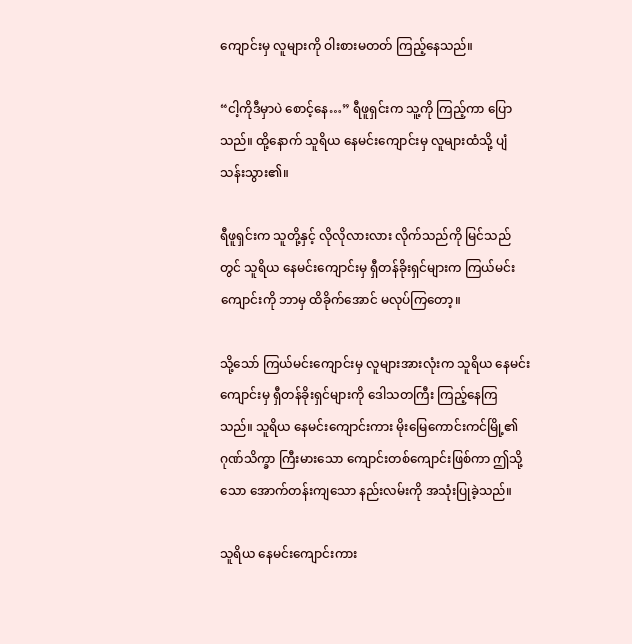ကျောင်းမှ လူများကို ဝါးစားမတတ် ကြည့်နေသည်။

“ငါ့ကိုဒီမှာပဲ စောင့်နေ…” ရီဖူရှင်းက သူ့ကို ကြည့်ကာ ပြောသည်။ ထို့နောက် သူရိယ နေမင်းကျောင်းမှ လူများထံသို့ ပျံသန်းသွား၏။

ရီဖူရှင်းက သူတို့နှင့် လိုလိုလားလား လိုက်သည်ကို မြင်သည်တွင် သူရိယ နေမင်းကျောင်းမှ ရှီတန်ခိုးရှင်များက ကြယ်မင်းကျောင်းကို ဘာမှ ထိခိုက်အောင် မလုပ်ကြတော့။

သို့သော် ကြယ်မင်းကျောင်းမှ လူများအားလုံးက သူရိယ နေမင်းကျောင်းမှ ရှီတန်ခိုးရှင်များကို ဒေါသတကြီး ကြည့်နေကြသည်။ သူရိယ နေမင်းကျောင်းကား မိုးမြေကောင်းကင်မြို့၏ ဂုဏ်သိက္ခာ ကြီးမားသော ကျောင်းတစ်ကျောင်းဖြစ်ကာ ဤသို့သော အောက်တန်းကျသော နည်းလမ်းကို အသုံးပြုခဲ့သည်။

သူရိယ နေမင်းကျောင်းကား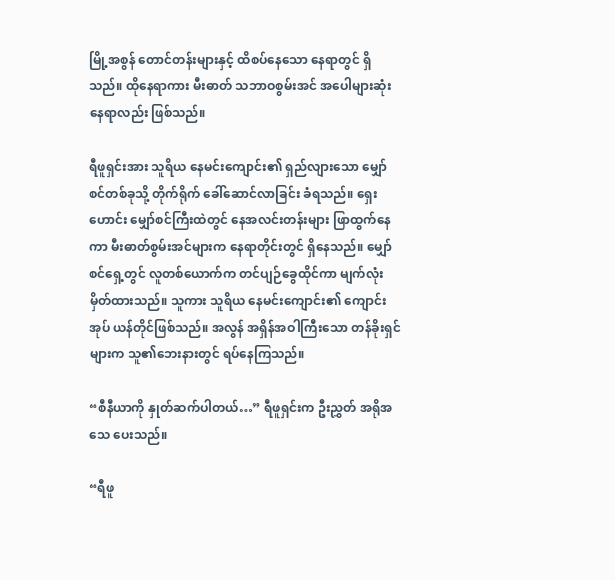မြို့အစွန် တောင်တန်းများနှင့် ထိစပ်နေသော နေရာတွင် ရှိသည်။ ထိုနေရာကား မီးဓာတ် သဘာဝစွမ်းအင် အပေါများဆုံး နေရာလည်း ဖြစ်သည်။

ရီဖူရှင်းအား သူရိယ နေမင်းကျောင်း၏ ရှည်လျားသော မျှော်စင်တစ်ခုသို့ တိုက်ရိုက် ခေါ်ဆောင်လာခြင်း ခံရသည်။ ရှေးဟောင်း မျှော်စင်ကြီးထဲတွင် နေအလင်းတန်းများ ဖြာထွက်နေကာ မီးဓာတ်စွမ်းအင်များက နေရာတိုင်းတွင် ရှိနေသည်။ မျှော်စင်ရှေ့တွင် လူတစ်ယောက်က တင်ပျဉ်ခွေထိုင်ကာ မျက်လုံး မှိတ်ထားသည်။ သူကား သူရိယ နေမင်းကျောင်း၏ ကျောင်းအုပ် ယန်တိုင်ဖြစ်သည်။ အလွန် အရှိန်အဝါကြီးသော တန်ခိုးရှင်များက သူ၏ဘေးနားတွင် ရပ်နေကြသည်။

“စီနီယာကို နှုတ်ဆက်ပါတယ်…” ရီဖူရှင်းက ဦးညွှတ် အရိုအသေ ပေးသည်။

“ရီဖူ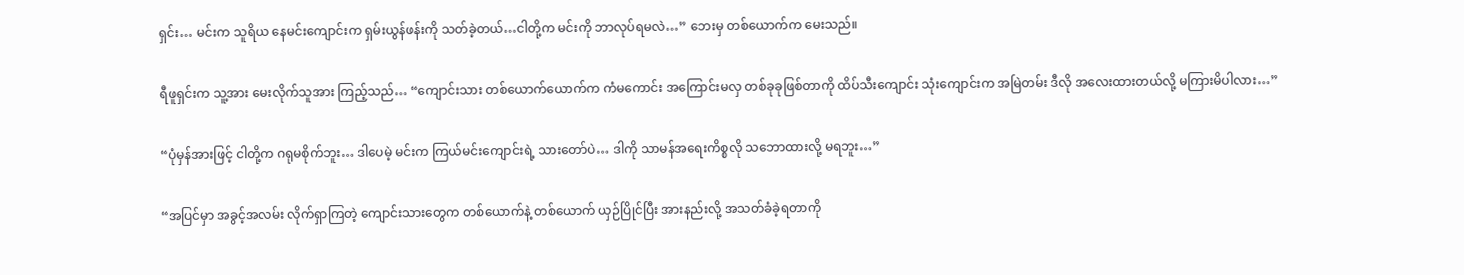ရှင်း… မင်းက သူရိယ နေမင်းကျောင်းက ရှမ်းယွန်ဖန်းကို သတ်ခဲ့တယ်…ငါတို့က မင်းကို ဘာလုပ်ရမလဲ…” ဘေးမှ တစ်ယောက်က မေးသည်။

ရီဖူရှင်းက သူ့အား မေးလိုက်သူအား ကြည့်သည်… “ကျောင်းသား တစ်ယောက်ယောက်က ကံမကောင်း အကြောင်းမလှ တစ်ခုခုဖြစ်တာကို ထိပ်သီးကျောင်း သုံးကျောင်းက အမြဲတမ်း ဒီလို အလေးထားတယ်လို့ မကြားမိပါလား…”

“ပုံမှန်အားဖြင့် ငါတို့က ဂရုမစိုက်ဘူး… ဒါပေမဲ့ မင်းက ကြယ်မင်းကျောင်းရဲ့ သားတော်ပဲ… ဒါကို သာမန်အရေးကိစ္စလို သဘောထားလို့ မရဘူး…”

“အပြင်မှာ အခွင့်အလမ်း လိုက်ရှာကြတဲ့ ကျောင်းသားတွေက တစ်ယောက်နဲ့ တစ်ယောက် ယှဉ်ပြိုင်ပြီး အားနည်းလို့ အသတ်ခံခဲ့ရတာကို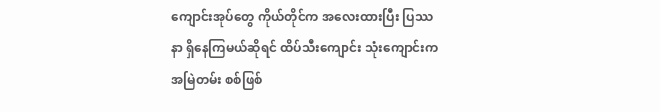ကျောင်းအုပ်တွေ ကိုယ်တိုင်က အလေးထားပြီး ပြဿနာ ရှိနေကြမယ်ဆိုရင် ထိပ်သီးကျောင်း သုံးကျောင်းက အမြဲတမ်း စစ်ဖြစ်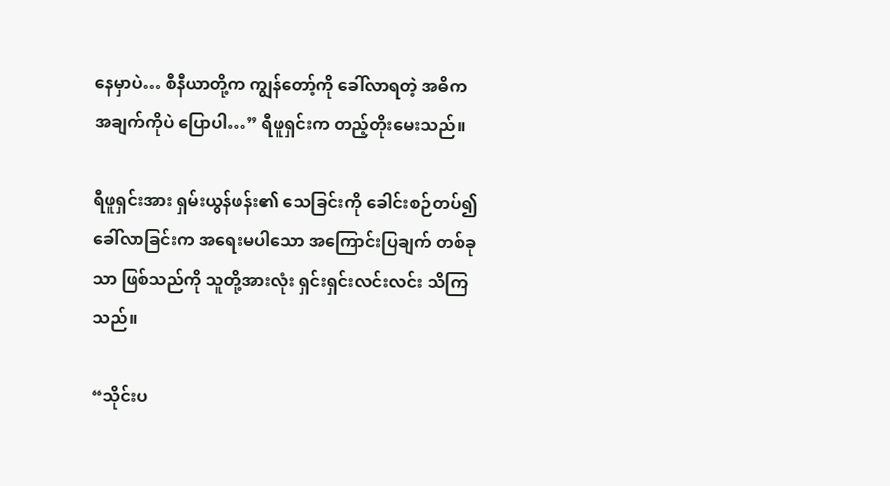နေမှာပဲ… စီနီယာတို့က ကျွန်တော့်ကို ခေါ်လာရတဲ့ အဓိက အချက်ကိုပဲ ပြောပါ…” ရီဖူရှင်းက တည့်တိုးမေးသည်။

ရီဖူရှင်းအား ရှမ်းယွန်ဖန်း၏ သေခြင်းကို ခေါင်းစဉ်တပ်၍ ခေါ်လာခြင်းက အရေးမပါသော အကြောင်းပြချက် တစ်ခုသာ ဖြစ်သည်ကို သူတို့အားလုံး ရှင်းရှင်းလင်းလင်း သိကြသည်။

“သိုင်းပ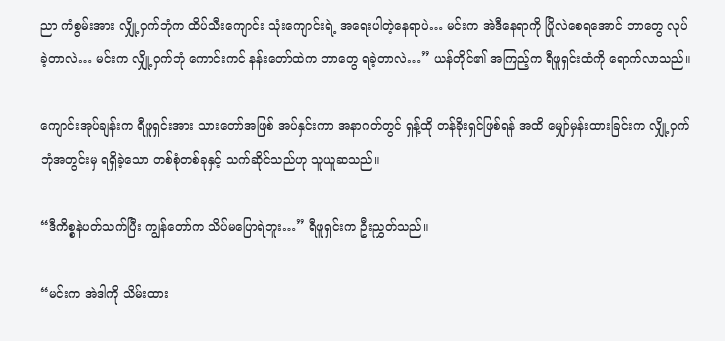ညာ ကံစွမ်းအား လျှို့ဝှက်ဘုံက ထိပ်သီးကျောင်း သုံးကျောင်းရဲ့ အရေးပါတဲ့နေရာပဲ… မင်းက အဲဒီနေရာကို ပြိုလဲစေရအောင် ဘာတွေ လုပ်ခဲ့တာလဲ… မင်းက လျှို့ဝှက်ဘုံ ကောင်းကင် နန်းတော်ထဲက ဘာတွေ ရခဲ့တာလဲ…” ယန်တိုင်၏ အကြည့်က ရီဖူရှင်းထံကို ရောက်လာသည်။

ကျောင်းအုပ်ချန်းက ရီဖူရှင်းအား သားတော်အဖြစ် အပ်နှင်းကာ အနာဂတ်တွင် ရှန့်ထို တန်ခိုးရှင်ဖြစ်ရန် အထိ မျှော်မှန်းထားခြင်းက လျှို့ဝှက်ဘုံအတွင်းမှ ရရှိခဲ့သော တစ်စုံတစ်ခုနှင့် သက်ဆိုင်သည်ဟု သူယူဆသည်။

“ဒီကိစ္စနဲပတ်သက်ပြီး ကျွန်တော်က သိပ်မပြောရဲဘူး…” ရီဖူရှင်းက ဦးညွှတ်သည်။

“မင်းက အဲဒါကို သိမ်းထား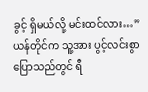ခွင့် ရှိမယ်လို့ မင်းထင်လား…” ယန်တိုင်က သူ့အား ပွင့်လင်းစွာ ပြောသည်တွင် ရီ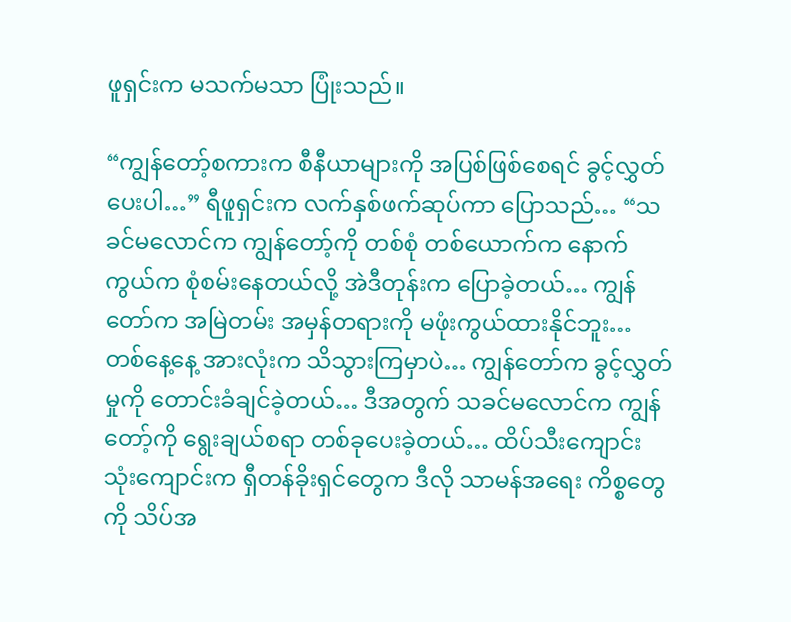ဖူရှင်းက မသက်မသာ ပြုံးသည်။

“ကျွန်တော့်စကားက စီနီယာများကို အပြစ်ဖြစ်စေရင် ခွင့်လွှတ်ပေးပါ…” ရီဖူရှင်းက လက်နှစ်ဖက်ဆုပ်ကာ ပြောသည်… “သခင်မလောင်က ကျွန်တော့်ကို တစ်စုံ တစ်ယောက်က နောက်ကွယ်က စုံစမ်းနေတယ်လို့ အဲဒီတုန်းက ပြောခဲ့တယ်… ကျွန်တော်က အမြဲတမ်း အမှန်တရားကို မဖုံးကွယ်ထားနိုင်ဘူး… တစ်နေ့နေ့ အားလုံးက သိသွားကြမှာပဲ… ကျွန်တော်က ခွင့်လွှတ်မှုကို တောင်းခံချင်ခဲ့တယ်… ဒီအတွက် သခင်မလောင်က ကျွန်တော့်ကို ရွေးချယ်စရာ တစ်ခုပေးခဲ့တယ်… ထိပ်သီးကျောင်း သုံးကျောင်းက ရှီတန်ခိုးရှင်တွေက ဒီလို သာမန်အရေး ကိစ္စတွေကို သိပ်အ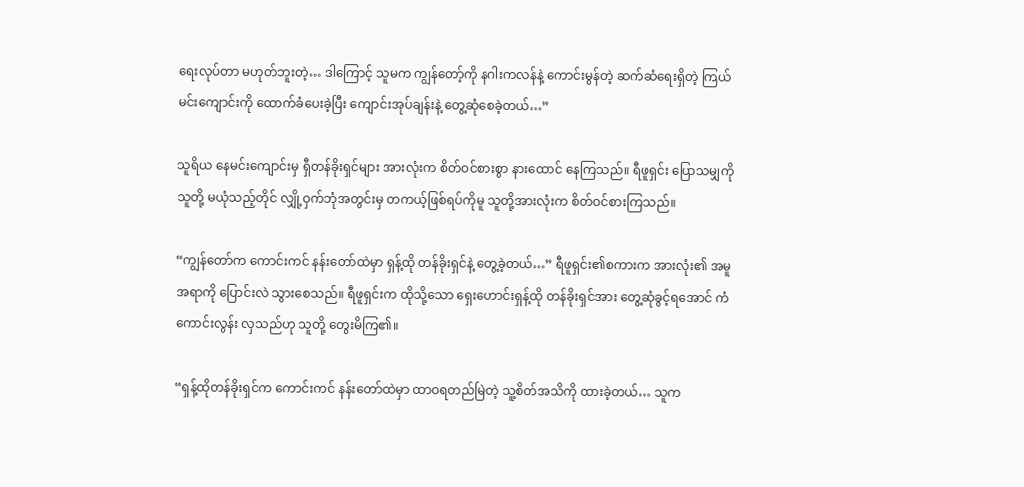ရေးလုပ်တာ မဟုတ်ဘူးတဲ့… ဒါကြောင့် သူမက ကျွန်တော့်ကို နဂါးကလန်နဲ့ ကောင်းမွန်တဲ့ ဆက်ဆံရေးရှိတဲ့ ကြယ်မင်းကျောင်းကို ထောက်ခံပေးခဲ့ပြီး ကျောင်းအုပ်ချန်းနဲ့ တွေ့ဆုံစေခဲ့တယ်…”

သူရိယ နေမင်းကျောင်းမှ ရှီတန်ခိုးရှင်များ အားလုံးက စိတ်ဝင်စားစွာ နားထောင် နေကြသည်။ ရီဖူရှင်း ပြောသမျှကို သူတို့ မယုံသည့်တိုင် လျှို့ဝှက်ဘုံအတွင်းမှ တကယ့်ဖြစ်ရပ်ကိုမူ သူတို့အားလုံးက စိတ်ဝင်စားကြသည်။

“ကျွန်တော်က ကောင်းကင် နန်းတော်ထဲမှာ ရှန့်ထို တန်ခိုးရှင်နဲ့ တွေ့ခဲ့တယ်…” ရီဖူရှင်း၏စကားက အားလုံး၏ အမူအရာကို ပြောင်းလဲ သွားစေသည်။ ရီဖူရှင်းက ထိုသို့သော ရှေးဟောင်းရှန့်ထို တန်ခိုးရှင်အား တွေ့ဆုံခွင့်ရအောင် ကံကောင်းလွန်း လှသည်ဟု သူတို့ တွေးမိကြ၏။

“ရှန့်ထိုတန်ခိုးရှင်က ကောင်းကင် နန်းတော်ထဲမှာ ထာဝရတည်မြဲတဲ့ သူ့စိတ်အသိကို ထားခဲ့တယ်… သူက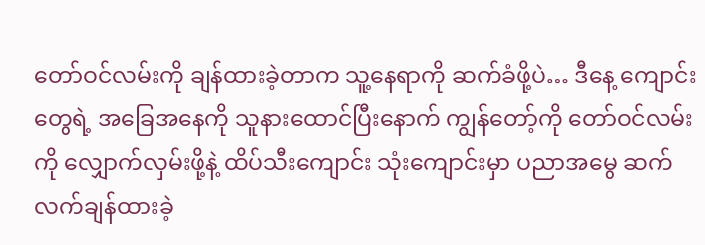တော်ဝင်လမ်းကို ချန်ထားခဲ့တာက သူ့နေရာကို ဆက်ခံဖို့ပဲ… ဒီနေ့ ကျောင်းတွေရဲ့ အခြေအနေကို သူနားထောင်ပြီးနောက် ကျွန်တော့်ကို တော်ဝင်လမ်းကို လျှောက်လှမ်းဖို့နဲ့ ထိပ်သီးကျောင်း သုံးကျောင်းမှာ ပညာအမွေ ဆက်လက်ချန်ထားခဲ့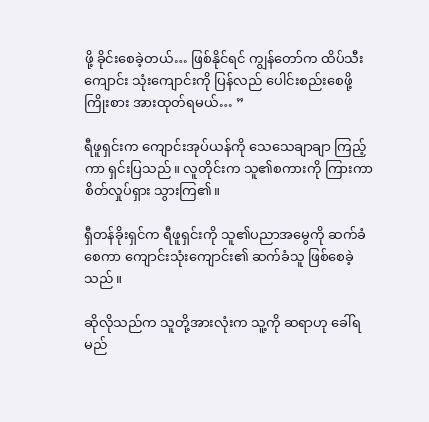ဖို့ ခိုင်းစေခဲ့တယ်… ဖြစ်နိုင်ရင် ကျွန်တော်က ထိပ်သီးကျောင်း သုံးကျောင်းကို ပြန်လည် ပေါင်းစည်းစေဖို့ ကြိုးစား အားထုတ်ရမယ်… ”

ရီဖူရှင်းက ကျောင်းအုပ်ယန်ကို သေသေချာချာ ကြည့်ကာ ရှင်းပြသည်။ လူတိုင်းက သူ၏စကားကို ကြားကာ စိတ်လှုပ်ရှား သွားကြ၏။

ရှီတန်ခိုးရှင်က ရီဖူရှင်းကို သူ၏ပညာအမွေကို ဆက်ခံစေကာ ကျောင်းသုံးကျောင်း၏ ဆက်ခံသူ ဖြစ်စေခဲ့သည်။

ဆိုလိုသည်က သူတို့အားလုံးက သူ့ကို ဆရာဟု ခေါ်ရမည်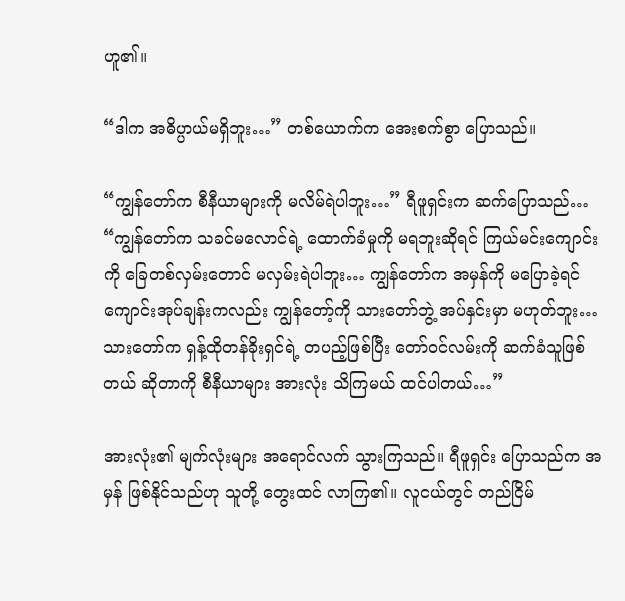ဟူ၏။

“ဒါက အဓိပ္ပာယ်မရှိဘူး…” တစ်ယောက်က အေးစက်စွာ ပြောသည်။

“ကျွန်တော်က စီနီယာများကို မလိမ်ရဲပါဘူး…” ရီဖူရှင်းက ဆက်ပြောသည်… “ကျွန်တော်က သခင်မလောင်ရဲ့ ထောက်ခံမှုကို မရဘူးဆိုရင် ကြယ်မင်းကျောင်းကို ခြေတစ်လှမ်းတောင် မလှမ်းရဲပါဘူး… ကျွန်တော်က အမှန်ကို မပြောခဲ့ရင် ကျောင်းအုပ်ချန်းကလည်း ကျွန်တော့်ကို သားတော်ဘွဲ့ အပ်နှင်းမှာ မဟုတ်ဘူး… သားတော်က ရှန့်ထိုတန်ခိုးရှင်ရဲ့ တပည့်ဖြစ်ပြီး တော်ဝင်လမ်းကို ဆက်ခံသူဖြစ်တယ် ဆိုတာကို စီနီယာများ အားလုံး သိကြမယ် ထင်ပါတယ်…”

အားလုံး၏ မျက်လုံးများ အရောင်လက် သွားကြသည်။ ရီဖူရှင်း ပြောသည်က အမှန် ဖြစ်နိုင်သည်ဟု သူတို့ တွေးထင် လာကြ၏။ လူငယ်တွင် တည်ငြိမ်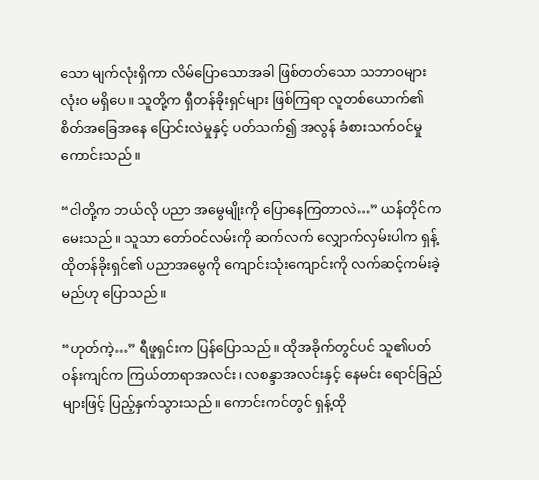သော မျက်လုံးရှိကာ လိမ်ပြောသောအခါ ဖြစ်တတ်သော သဘာဝများ လုံးဝ မရှိပေ။ သူတို့က ရှီတန်ခိုးရှင်များ ဖြစ်ကြရာ လူတစ်ယောက်၏ စိတ်အခြေအနေ ပြောင်းလဲမှုနှင့် ပတ်သက်၍ အလွန် ခံစားသက်ဝင်မှု ကောင်းသည်။

“ငါတို့က ဘယ်လို ပညာ အမွေမျိုးကို ပြောနေကြတာလဲ…” ယန်တိုင်က မေးသည်။ သူသာ တော်ဝင်လမ်းကို ဆက်လက် လျှောက်လှမ်းပါက ရှန့်ထိုတန်ခိုးရှင်၏ ပညာအမွေကို ကျောင်းသုံးကျောင်းကို လက်ဆင့်ကမ်းခဲ့မည်ဟု ပြောသည်။

“ဟုတ်ကဲ့…” ရီဖူရှင်းက ပြန်ပြောသည်။ ထိုအခိုက်တွင်ပင် သူ၏ပတ်ဝန်းကျင်က ကြယ်တာရာအလင်း၊ လစန္ဒာအလင်းနှင့် နေမင်း ရောင်ခြည်များဖြင့် ပြည့်နှက်သွားသည်။ ကောင်းကင်တွင် ရှန့်ထို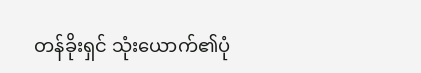တန်ခိုးရှင် သုံးယောက်၏ပုံ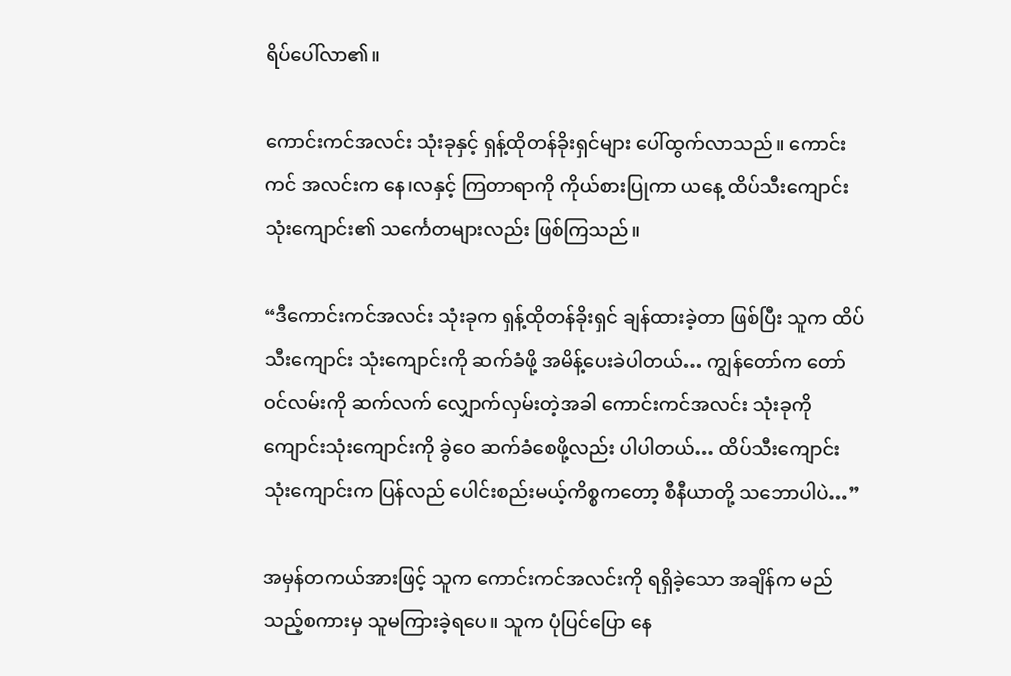ရိပ်ပေါ်လာ၏။

ကောင်းကင်အလင်း သုံးခုနှင့် ရှန့်ထိုတန်ခိုးရှင်များ ပေါ်ထွက်လာသည်။ ကောင်းကင် အလင်းက နေ၊လနှင့် ကြတာရာကို ကိုယ်စားပြုကာ ယနေ့ ထိပ်သီးကျောင်း သုံးကျောင်း၏ သင်္ကေတများလည်း ဖြစ်ကြသည်။

“ဒီကောင်းကင်အလင်း သုံးခုက ရှန့်ထိုတန်ခိုးရှင် ချန်ထားခဲ့တာ ဖြစ်ပြီး သူက ထိပ်သီးကျောင်း သုံးကျောင်းကို ဆက်ခံဖို့ အမိန့်ပေးခဲပါတယ်… ကျွန်တော်က တော်ဝင်လမ်းကို ဆက်လက် လျှောက်လှမ်းတဲ့အခါ ကောင်းကင်အလင်း သုံးခုကို ကျောင်းသုံးကျောင်းကို ခွဲဝေ ဆက်ခံစေဖို့လည်း ပါပါတယ်… ထိပ်သီးကျောင်း သုံးကျောင်းက ပြန်လည် ပေါင်းစည်းမယ့်ကိစ္စကတော့ စီနီယာတို့ သဘောပါပဲ…”

အမှန်တကယ်အားဖြင့် သူက ကောင်းကင်အလင်းကို ရရှိခဲ့သော အချိန်က မည်သည့်စကားမှ သူမကြားခဲ့ရပေ။ သူက ပုံပြင်ပြော နေ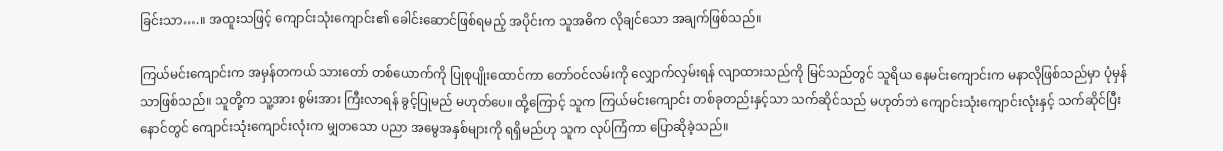ခြင်းသာ….။ အထူးသဖြင့် ကျောင်းသုံးကျောင်း၏ ခေါင်းဆောင်ဖြစ်ရမည့် အပိုင်းက သူအဓိက လိုချင်သော အချက်ဖြစ်သည်။

ကြယ်မင်းကျောင်းက အမှန်တကယ် သားတော် တစ်ယောက်ကို ပြုစုပျိုးထောင်ကာ တော်ဝင်လမ်းကို လျှောက်လှမ်းရန် လျာထားသည်ကို မြင်သည်တွင် သူရိယ နေမင်းကျောင်းက မနာလိုဖြစ်သည်မှာ ပုံမှန်သာဖြစ်သည်။ သူတို့က သူ့အား စွမ်းအား ကြီးလာရန် ခွင့်ပြုမည် မဟုတ်ပေ။ ထို့ကြောင့် သူက ကြယ်မင်းကျောင်း တစ်ခုတည်းနှင့်သာ သက်ဆိုင်သည် မဟုတ်ဘဲ ကျောင်းသုံးကျောင်းလုံးနှင့် သက်ဆိုင်ပြီး နောင်တွင် ကျောင်းသုံးကျောင်းလုံးက မျှတသော ပညာ အမွေအနှစ်များကို ရရှိမည်ဟု သူက လုပ်ကြံကာ ပြောဆိုခဲ့သည်။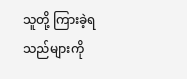သူတို့ ကြားခဲ့ရသည်များကို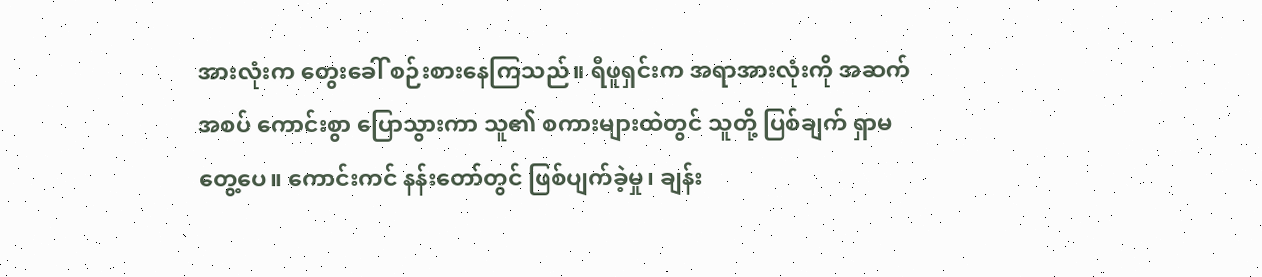အားလုံးက တွေးခေါ် စဉ်းစားနေကြသည်။ ရီဖူရှင်းက အရာအားလုံးကို အဆက်အစပ် ကောင်းစွာ ပြောသွားကာ သူ၏ စကားများထဲတွင် သူတို့ ပြစ်ချက် ရှာမတွေ့ပေ။ ကောင်းကင် နန်းတော်တွင် ဖြစ်ပျက်ခဲ့မှု၊ ချန်း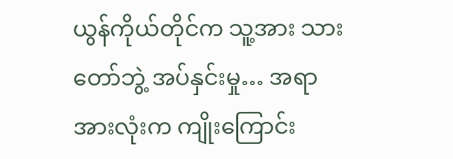ယွန်ကိုယ်တိုင်က သူ့အား သားတော်ဘွဲ့ အပ်နှင်းမှု… အရာအားလုံးက ကျိုးကြောင်း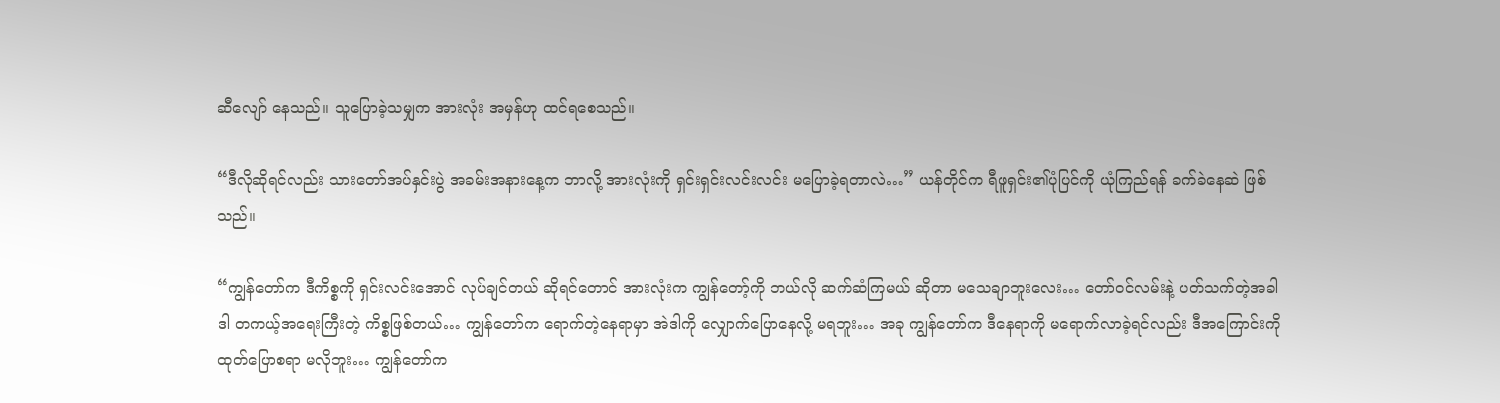ဆီလျော် နေသည်။ သူပြောခဲ့သမျှက အားလုံး အမှန်ဟု ထင်ရစေသည်။

“ဒီလိုဆိုရင်လည်း သားတော်အပ်နှင်းပွဲ အခမ်းအနားနေ့က ဘာလို့ အားလုံးကို ရှင်းရှင်းလင်းလင်း မပြောခဲ့ရတာလဲ…” ယန်တိုင်က ရီဖူရှင်း၏ပုံပြင်ကို ယုံကြည်ရန် ခက်ခဲနေဆဲ ဖြစ်သည်။

“ကျွန်တော်က ဒီကိစ္စကို ရှင်းလင်းအောင် လုပ်ချင်တယ် ဆိုရင်တောင် အားလုံးက ကျွန်တော့်ကို ဘယ်လို ဆက်ဆံကြမယ် ဆိုတာ မသေချာဘူးလေး… တော်ဝင်လမ်းနဲ့ ပတ်သက်တဲ့အခါ ဒါ တကယ့်အရေးကြီးတဲ့ ကိစ္စဖြစ်တယ်… ကျွန်တော်က ရောက်တဲ့နေရာမှာ အဲဒါကို လျှောက်ပြောနေလို့ မရဘူး… အခု ကျွန်တော်က ဒီနေရာကို မရောက်လာခဲ့ရင်လည်း ဒီအကြောင်းကို ထုတ်ပြောစရာ မလိုဘူး… ကျွန်တော်က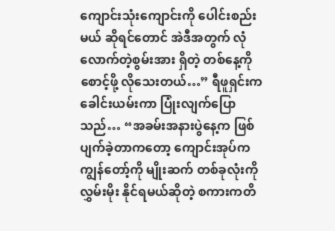ကျောင်းသုံးကျောင်းကို ပေါင်းစည်းမယ် ဆိုရင်တောင် အဲဒီအတွက် လုံလောက်တဲ့စွမ်းအား ရှိတဲ့ တစ်နေ့ကို စောင့်ဖို့ လိုသေးတယ်…” ရီဖူရှင်းက ခေါင်းယမ်းကာ ပြုံးလျက်ပြောသည်… “အခမ်းအနားပွဲနေ့က ဖြစ်ပျက်ခဲ့တာကတော့ ကျောင်းအုပ်က ကျွန်တော့်ကို မျိုးဆက် တစ်ခုလုံးကို လွှမ်းမိုး နိုင်ရမယ်ဆိုတဲ့ စကားကတိ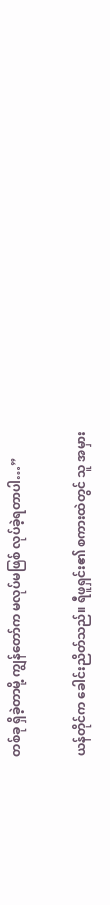တစ်ခု ရှိခဲ့တာမို့ ကျွန်တော်က မလုပ်မဖြစ် လုပ်ခဲ့ရတာပါ…”

ယန်တိုင်က ခေါင်းညိတ်သည်။ ရီဖူရှင်း၏ စကားထဲတွင် သူ အမှား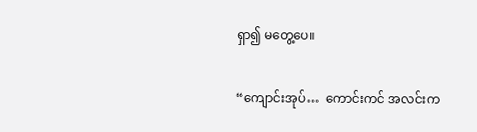ရှာ၍ မတွေ့ပေ။

“ကျောင်းအုပ်…  ကောင်းကင် အလင်းက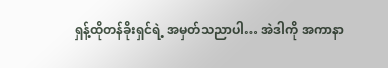ရှန့်ထိုတန်ခိုးရှင်ရဲ့ အမှတ်သညာပါ… အဲဒါကို အကာနာ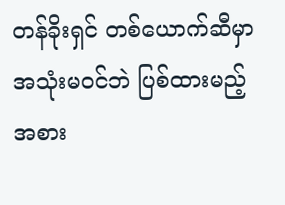တန်ခိုးရှင် တစ်ယောက်ဆီမှာ အသုံးမဝင်ဘဲ ပြစ်ထားမည့်အစား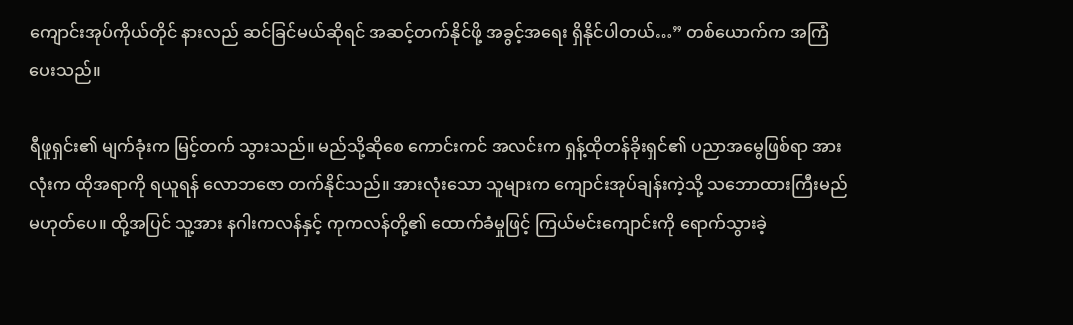ကျောင်းအုပ်ကိုယ်တိုင် နားလည် ဆင်ခြင်မယ်ဆိုရင် အဆင့်တက်နိုင်ဖို့ အခွင့်အရေး ရှိနိုင်ပါတယ်…” တစ်ယောက်က အကြံပေးသည်။

ရီဖူရှင်း၏ မျက်ခုံးက မြင့်တက် သွားသည်။ မည်သို့ဆိုစေ ကောင်းကင် အလင်းက ရှန့်ထိုတန်ခိုးရှင်၏ ပညာအမွေဖြစ်ရာ အားလုံးက ထိုအရာကို ရယူရန် လောဘဇော တက်နိုင်သည်။ အားလုံးသော သူများက ကျောင်းအုပ်ချန်းကဲ့သို့ သဘောထားကြီးမည် မဟုတ်ပေ။ ထို့အပြင် သူ့အား နဂါးကလန်နှင့် ကုကလန်တို့၏ ထောက်ခံမှုဖြင့် ကြယ်မင်းကျောင်းကို ရောက်သွားခဲ့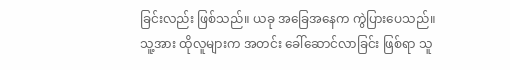ခြင်းလည်း ဖြစ်သည်။ ယခု အခြေအနေက ကွဲပြားပေသည်။ သူ့အား ထိုလူများက အတင်း ခေါ်ဆောင်လာခြင်း ဖြစ်ရာ သူ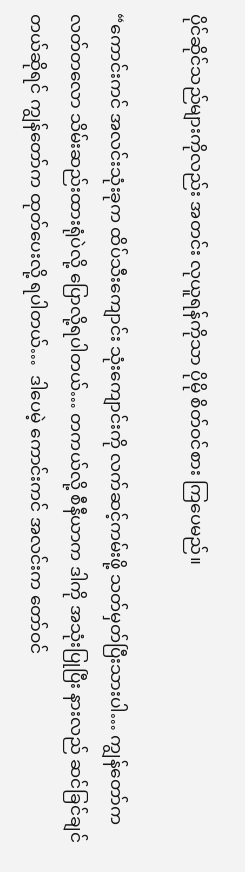ပိုင်ဆိုင်သည်များကိုလည်း အတင်း လုယူရန်ကိုသာ ပိုမို စိတ်ဝင်စား ကြပေမည်။

“ကောင်းကင် အလင်းသုံးခုက ထိပ်သီးကျောင်း သုံးကျောင်းကို လက်ဆင့်ကမ်းဖို့ သတ်မှတ်ပြီးသားပါ… ကျွန်တော်က လတ်တလော သိမ်းဆည်းထားရုံပဲလို့ ပြောလို့ရပါတယ်… တကယ်လို့ စီနီယာက ဒါကို အသုံးပြုပြီး နားလည် ဆင်ခြင်ချင်တယ်ဆိုရင် ကျွန်တော်က ထုတ်ပေးလို့ ရပါတယ်…  ဒါပေမဲ့ ကောင်းကင် အလင်းက တော်ဝင်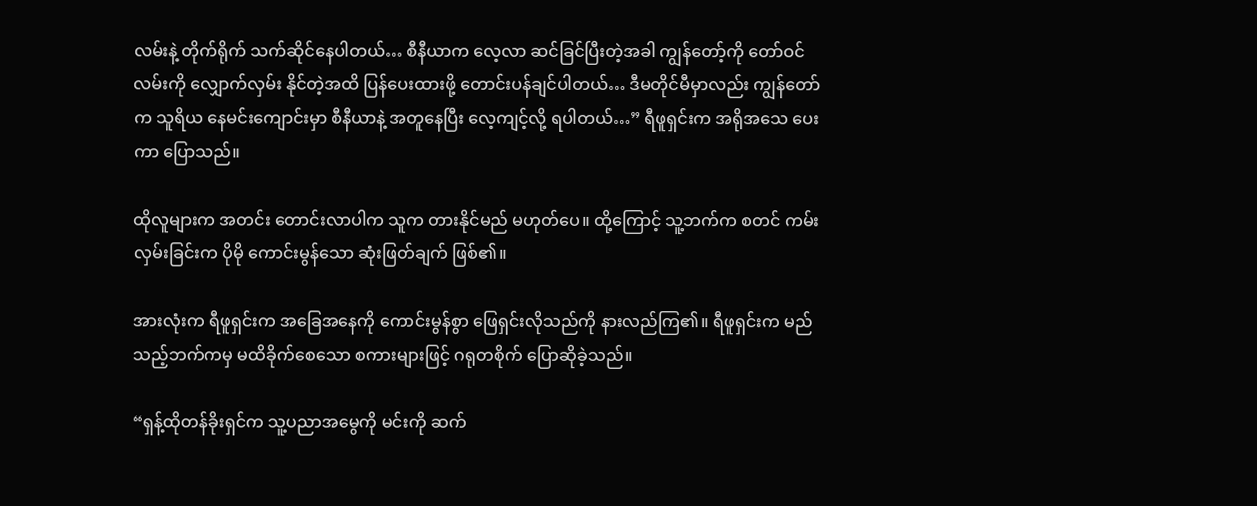လမ်းနဲ့ တိုက်ရိုက် သက်ဆိုင်နေပါတယ်… စီနီယာက လေ့လာ ဆင်ခြင်ပြီးတဲ့အခါ ကျွန်တော့်ကို တော်ဝင်လမ်းကို လျှောက်လှမ်း နိုင်တဲ့အထိ ပြန်ပေးထားဖို့ တောင်းပန်ချင်ပါတယ်… ဒီမတိုင်မီမှာလည်း ကျွန်တော်က သူရိယ နေမင်းကျောင်းမှာ စီနီယာနဲ့ အတူနေပြီး လေ့ကျင့်လို့ ရပါတယ်…” ရီဖူရှင်းက အရိုအသေ ပေးကာ ပြောသည်။

ထိုလူများက အတင်း တောင်းလာပါက သူက တားနိုင်မည် မဟုတ်ပေ။ ထို့ကြောင့် သူ့ဘက်က စတင် ကမ်းလှမ်းခြင်းက ပိုမို ကောင်းမွန်သော ဆုံးဖြတ်ချက် ဖြစ်၏။

အားလုံးက ရီဖူရှင်းက အခြေအနေကို ကောင်းမွန်စွာ ဖြေရှင်းလိုသည်ကို နားလည်ကြ၏။ ရီဖူရှင်းက မည်သည့်ဘက်ကမှ မထိခိုက်စေသော စကားများဖြင့် ဂရုတစိုက် ပြောဆိုခဲ့သည်။

“ရှန့်ထိုတန်ခိုးရှင်က သူ့ပညာအမွေကို မင်းကို ဆက်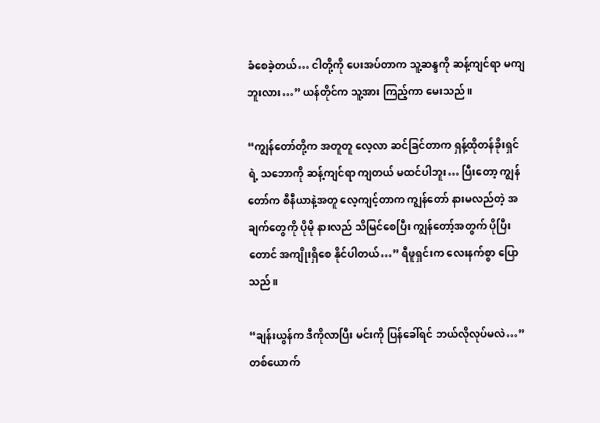ခံစေခဲ့တယ်… ငါတို့ကို ပေးအပ်တာက သူ့ဆန္ဒကို ဆန့်ကျင်ရာ မကျဘူးလား…” ယန်တိုင်က သူ့အား ကြည့်ကာ မေးသည်။

“ကျွန်တော်တို့က အတူတူ လေ့လာ ဆင်ခြင်တာက ရှန့်ထိုတန်ခိုးရှင်ရဲ့ သဘောကို ဆန့်ကျင်ရာ ကျတယ် မထင်ပါဘူး… ပြီးတော့ ကျွန်တော်က စီနီယာနဲ့အတူ လေ့ကျင့်တာက ကျွန်တော် နားမလည်တဲ့ အချက်တွေကို ပိုမို နားလည် သိမြင်စေပြီး ကျွန်တော့်အတွက် ပိုပြီးတောင် အကျိုးရှိစေ နိုင်ပါတယ်…” ရီဖူရှင်းက လေးနက်စွာ ပြောသည်။

“ချန်းယွန်က ဒီကိုလာပြီး မင်းကို ပြန်ခေါ်ရင် ဘယ်လိုလုပ်မလဲ…” တစ်ယောက်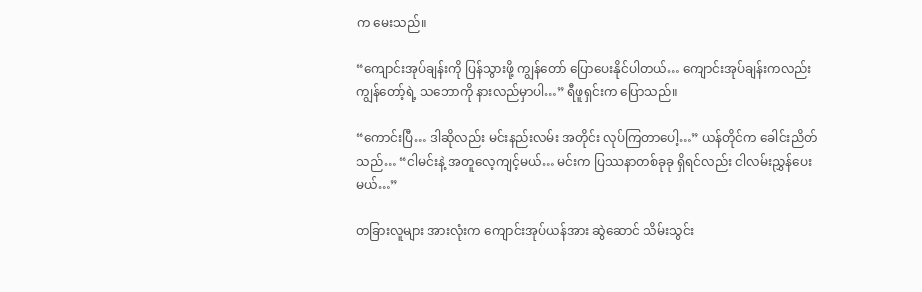က မေးသည်။

“ကျောင်းအုပ်ချန်းကို ပြန်သွားဖို့ ကျွန်တော် ပြောပေးနိုင်ပါတယ်… ကျောင်းအုပ်ချန်းကလည်း ကျွန်တော့်ရဲ့ သဘောကို နားလည်မှာပါ…” ရီဖူရှင်းက ပြောသည်။

“ကောင်းပြီ… ဒါဆိုလည်း မင်းနည်းလမ်း အတိုင်း လုပ်ကြတာပေါ့…” ယန်တိုင်က ခေါင်းညိတ်သည်… “ငါမင်းနဲ့ အတူလေ့ကျင့်မယ်… မင်းက ပြဿနာတစ်ခုခု ရှိရင်လည်း ငါလမ်းညွှန်ပေးမယ်…”

တခြားလူများ အားလုံးက ကျောင်းအုပ်ယန်အား ဆွဲဆောင် သိမ်းသွင်း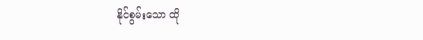နိုင်စွမ်းသော ထို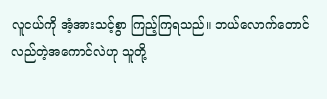လူငယ်ကို အံ့အားသင့်စွာ ကြည့်ကြရသည်။ ဘယ်လောက်တောင် လည်တဲ့အကောင်လဲဟု သူတို့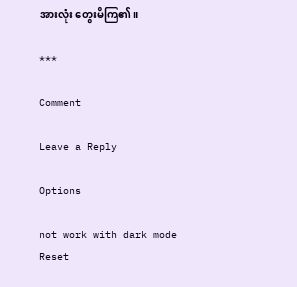အားလုံး တွေးမိကြ၏။

***

Comment

Leave a Reply

Options

not work with dark mode
Reset